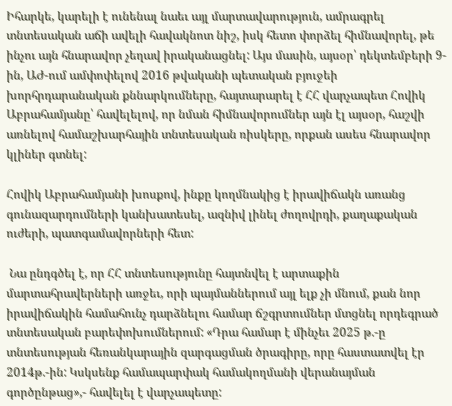Իհարկե, կարելի է ունենալ նաեւ այլ մարտավարություն, ամրագրել տնտեսական աճի ավելի հավակնոտ նիշ, իսկ հետո փորձել հիմնավորել, թե ինչու այն հնարավոր չեղավ իրականացնել: Այս մասին, այսօր՝ դեկտեմբերի 9-ին, ԱԺ-ում ամփոփելով 2016 թվականի պետական բյուջեի խորհրդարանական քննարկումները, հայտարարել է ՀՀ վարչապետ Հովիկ Աբրահամյանը՝ հավելելով, որ նման հիմնավորումներ այն էլ այսօր, հաշվի առնելով համաշխարհային տնտեսական ռիսկերը, որքան ասես հնարավոր կլիներ գտնել:

Հովիկ Աբրահամյանի խոսքով, ինքը կողմնակից է իրավիճակն առանց գունազարդումների կանխատեսել, ազնիվ լինել ժողովրդի, քաղաքական ուժերի, պատգամավորների հետ:

 Նա ընդգծել է, որ ՀՀ տնտեսությունը հայտնվել է արտաքին մարտահրավերների առջեւ, որի պայմաններում այլ ելք չի մնում, քան նոր իրավիճակին համահունչ դարձնելու համար ճշգրտումներ մտցնել որդեգրած տնտեսական բարեփոխումներում: «Դրա համար է մինչեւ 2025 թ.-ը տնտեսության հեռանկարային զարգացման ծրագիրը, որը հաստատվել էր 2014թ.-ին: Կսկսենք համապարփակ համակողմանի վերանայման գործընթաց»,- հավելել է վարչապետը: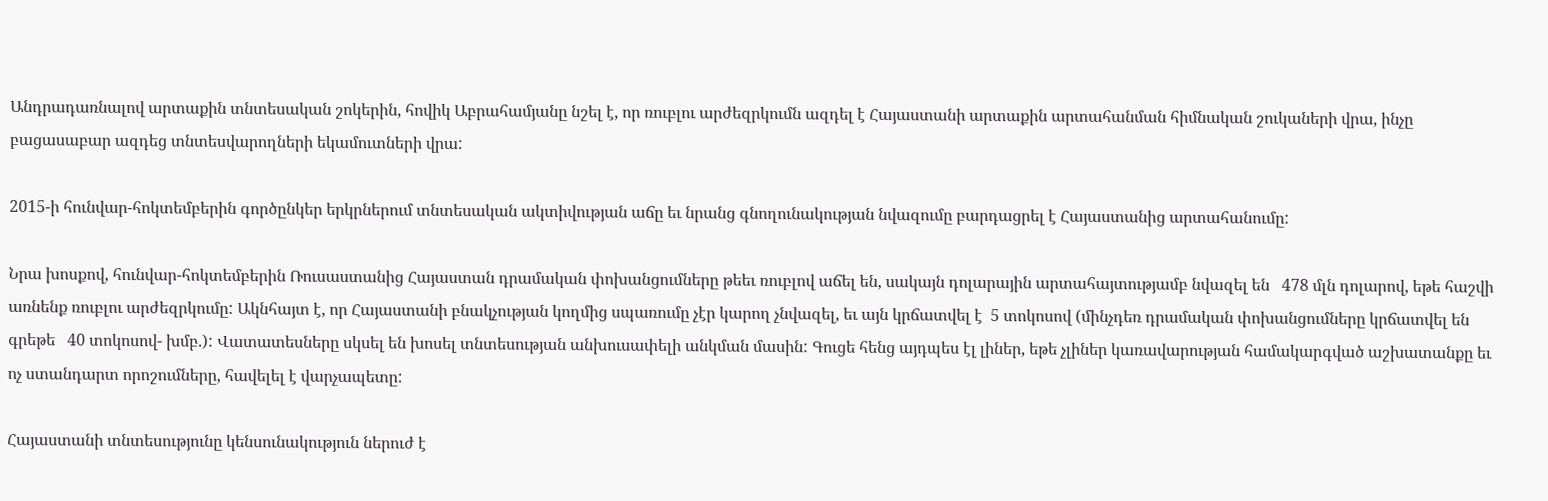Անդրադառնալով արտաքին տնտեսական շոկերին, հովիկ Աբրահամյանը նշել է, որ ռուբլու արժեզրկումն ազդել է Հայաստանի արտաքին արտահանման հիմնական շուկաների վրա, ինչը բացասաբար ազդեց տնտեսվարողների եկամուտների վրա:

2015-ի հունվար-հոկտեմբերին գործընկեր երկրներում տնտեսական ակտիվության աճը եւ նրանց գնողունակության նվազումը բարդացրել է Հայաստանից արտահանումը:

Նրա խոսքով, հունվար-հոկտեմբերին Ռուսաստանից Հայաստան դրամական փոխանցումները թեեւ ռուբլով աճել են, սակայն դոլարային արտահայտությամբ նվազել են   478 մլն դոլարով, եթե հաշվի առնենք ռուբլու արժեզրկումը: Ակնհայտ է, որ Հայաստանի բնակչության կողմից սպառումը չէր կարող չնվազել, եւ այն կրճատվել է  5 տոկոսով (մինչդեռ դրամական փոխանցումները կրճատվել են գրեթե   40 տոկոսով- խմբ.): Վատատեսները սկսել են խոսել տնտեսության անխուսափելի անկման մասին: Գուցե հենց այդպես էլ լիներ, եթե չլիներ կառավարության համակարգված աշխատանքը եւ ոչ ստանդարտ որոշումները, հավելել է վարչապետը:

Հայաստանի տնտեսությունը կենսունակություն ներուժ է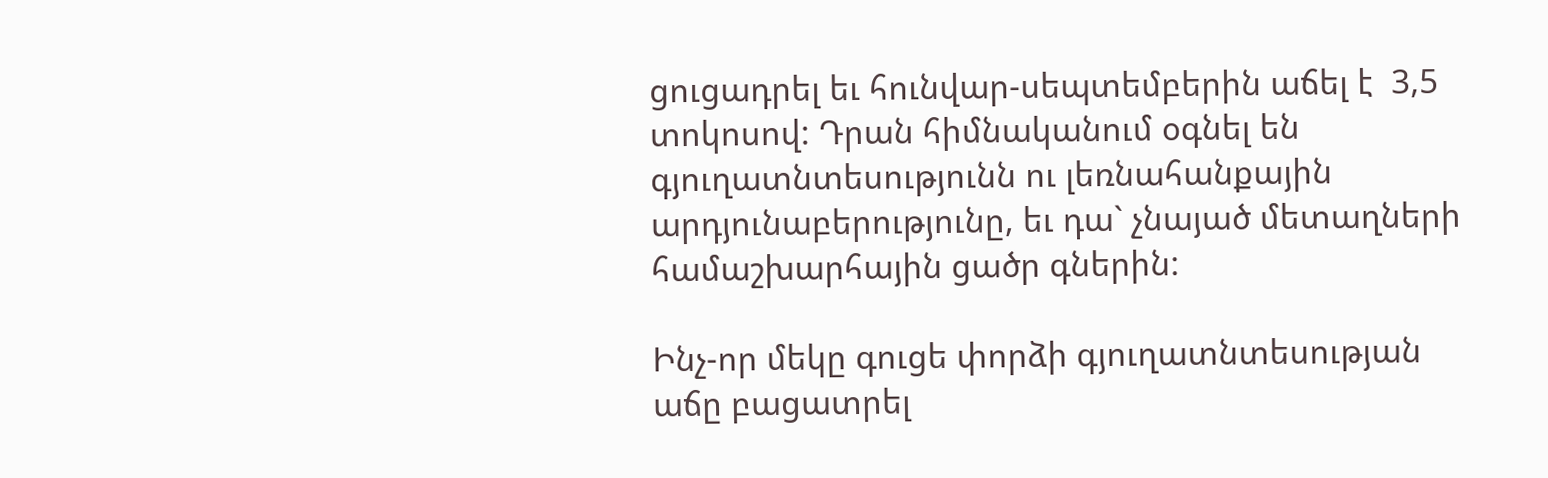ցուցադրել եւ հունվար-սեպտեմբերին աճել է  3,5 տոկոսով: Դրան հիմնականում օգնել են գյուղատնտեսությունն ու լեռնահանքային արդյունաբերությունը, եւ դա` չնայած մետաղների համաշխարհային ցածր գներին:

Ինչ-որ մեկը գուցե փորձի գյուղատնտեսության աճը բացատրել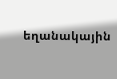եղանակային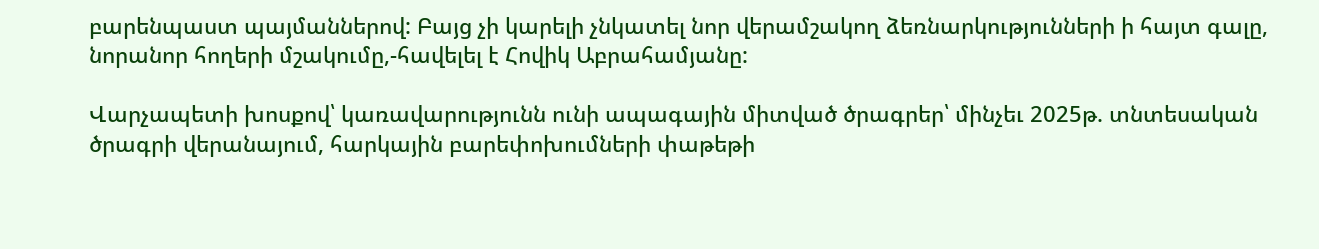բարենպաստ պայմաններով: Բայց չի կարելի չնկատել նոր վերամշակող ձեռնարկությունների ի հայտ գալը, նորանոր հողերի մշակումը,-հավելել է Հովիկ Աբրահամյանը:

Վարչապետի խոսքով՝ կառավարությունն ունի ապագային միտված ծրագրեր՝ մինչեւ 2025թ. տնտեսական ծրագրի վերանայում, հարկային բարեփոխումների փաթեթի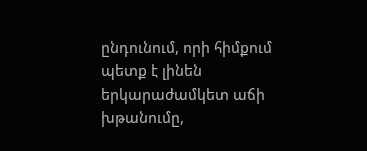ընդունում, որի հիմքում պետք է լինեն երկարաժամկետ աճի խթանումը,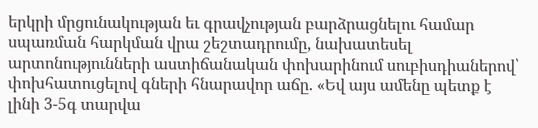երկրի մրցունակության եւ գրավչության բարձրացնելու համար սպառման հարկման վրա շեշտադրումը, նախատեսել արտոնությունների աստիճանական փոխարինում սուբիսդիաներով՝ փոխհատուցելով գների հնարավոր աճը. «Եվ այս ամենը պետք է լինի 3-5գ տարվա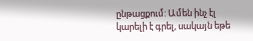ընթացքում: Ամեն ինչ էլ կարելի է գրել, սակայն եթե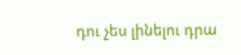դու չես լինելու դրա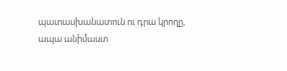պատասխանատուն ու դրա կրողը, ապա անիմաստ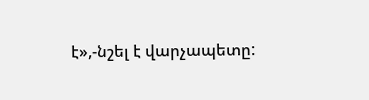է»,-նշել է վարչապետը: